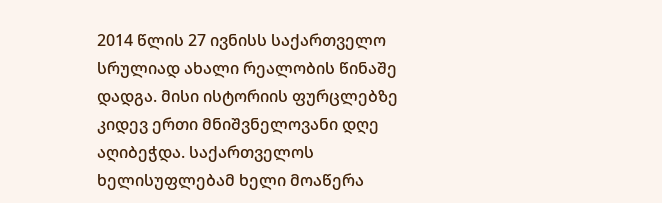2014 წლის 27 ივნისს საქართველო სრულიად ახალი რეალობის წინაშე დადგა. მისი ისტორიის ფურცლებზე კიდევ ერთი მნიშვნელოვანი დღე აღიბეჭდა. საქართველოს ხელისუფლებამ ხელი მოაწერა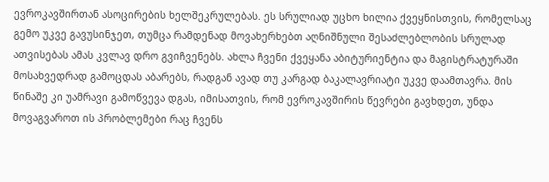ევროკავშირთან ასოცირების ხელშეკრულებას. ეს სრულიად უცხო ხილია ქვეყნისთვის, რომელსაც გემო უკვე გავუსინჯეთ, თუმცა რამდენად მოვახერხებთ აღნიშნული შესაძლებლობის სრულად ათვისებას ამას კვლავ დრო გვიჩვენებს. ახლა ჩვენი ქვეყანა აბიტურიენტია და მაგისტრატურაში მოსახვედრად გამოცდას აბარებს, რადგან ავად თუ კარგად ბაკალავრიატი უკვე დაამთავრა. მის წინაშე კი უამრავი გამოწვევა დგას, იმისათვის, რომ ევროკავშირის წევრები გავხდეთ, უნდა მოვაგვაროთ ის პრობლემები რაც ჩვენს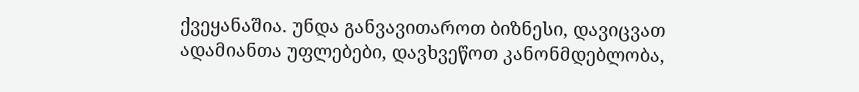ქვეყანაშია. უნდა განვავითაროთ ბიზნესი, დავიცვათ ადამიანთა უფლებები, დავხვეწოთ კანონმდებლობა,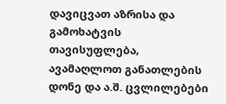დავიცვათ აზრისა და გამოხატვის თავისუფლება, ავამაღლოთ განათლების დონე და ა.შ. ცვლილებები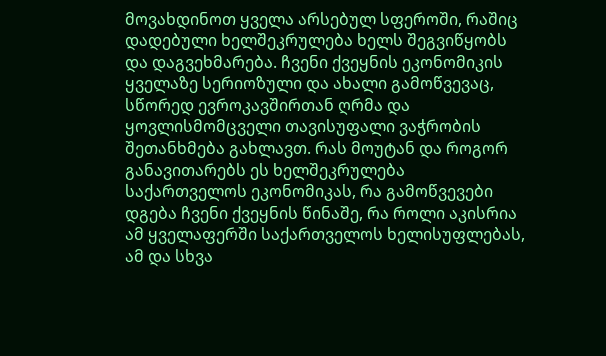მოვახდინოთ ყველა არსებულ სფეროში, რაშიც დადებული ხელშეკრულება ხელს შეგვიწყობს და დაგვეხმარება. ჩვენი ქვეყნის ეკონომიკის ყველაზე სერიოზული და ახალი გამოწვევაც, სწორედ ევროკავშირთან ღრმა და ყოვლისმომცველი თავისუფალი ვაჭრობის შეთანხმება გახლავთ. რას მოუტან და როგორ განავითარებს ეს ხელშეკრულება საქართველოს ეკონომიკას, რა გამოწვევები დგება ჩვენი ქვეყნის წინაშე, რა როლი აკისრია ამ ყველაფერში საქართველოს ხელისუფლებას, ამ და სხვა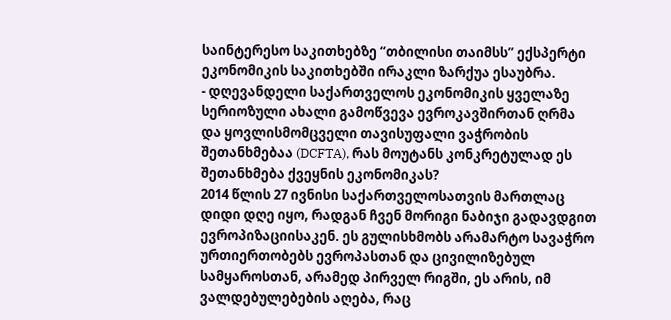საინტერესო საკითხებზე “თბილისი თაიმსს” ექსპერტი ეკონომიკის საკითხებში ირაკლი ზარქუა ესაუბრა.
- დღევანდელი საქართველოს ეკონომიკის ყველაზე სერიოზული ახალი გამოწვევა ევროკავშირთან ღრმა და ყოვლისმომცველი თავისუფალი ვაჭრობის შეთანხმებაა (DCFTA), რას მოუტანს კონკრეტულად ეს შეთანხმება ქვეყნის ეკონომიკას?
2014 წლის 27 ივნისი საქართველოსათვის მართლაც დიდი დღე იყო, რადგან ჩვენ მორიგი ნაბიჯი გადავდგით ევროპიზაციისაკენ. ეს გულისხმობს არამარტო სავაჭრო ურთიერთობებს ევროპასთან და ცივილიზებულ სამყაროსთან, არამედ პირველ რიგში, ეს არის, იმ ვალდებულებების აღება, რაც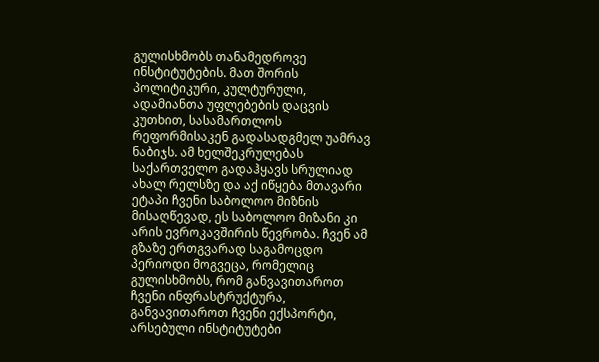გულისხმობს თანამედროვე ინსტიტუტების. მათ შორის პოლიტიკური, კულტურული, ადამიანთა უფლებების დაცვის კუთხით, სასამართლოს რეფორმისაკენ გადასადგმელ უამრავ ნაბიჯს. ამ ხელშეკრულებას საქართველო გადაჰყავს სრულიად ახალ რელსზე და აქ იწყება მთავარი ეტაპი ჩვენი საბოლოო მიზნის მისაღწევად, ეს საბოლოო მიზანი კი არის ევროკავშირის წევრობა. ჩვენ ამ გზაზე ერთგვარად საგამოცდო პერიოდი მოგვეცა, რომელიც გულისხმობს, რომ განვავითაროთ ჩვენი ინფრასტრუქტურა, განვავითაროთ ჩვენი ექსპორტი, არსებული ინსტიტუტები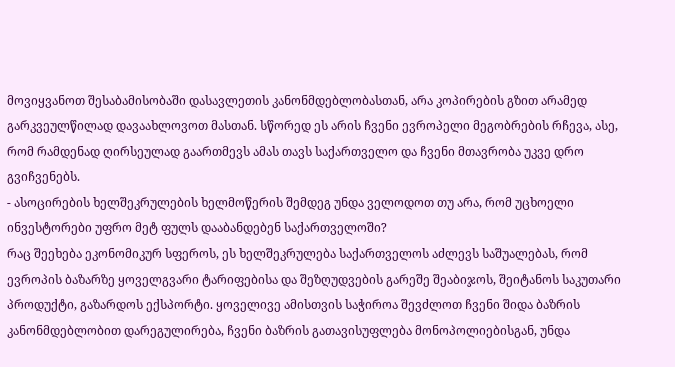მოვიყვანოთ შესაბამისობაში დასავლეთის კანონმდებლობასთან, არა კოპირების გზით არამედ გარკვეულწილად დავაახლოვოთ მასთან. სწორედ ეს არის ჩვენი ევროპელი მეგობრების რჩევა, ასე, რომ რამდენად ღირსეულად გაართმევს ამას თავს საქართველო და ჩვენი მთავრობა უკვე დრო გვიჩვენებს.
- ასოცირების ხელშეკრულების ხელმოწერის შემდეგ უნდა ველოდოთ თუ არა, რომ უცხოელი ინვესტორები უფრო მეტ ფულს დააბანდებენ საქართველოში?
რაც შეეხება ეკონომიკურ სფეროს, ეს ხელშეკრულება საქართველოს აძლევს საშუალებას, რომ ევროპის ბაზარზე ყოველგვარი ტარიფებისა და შეზღუდვების გარეშე შეაბიჯოს, შეიტანოს საკუთარი პროდუქტი, გაზარდოს ექსპორტი. ყოველივე ამისთვის საჭიროა შევძლოთ ჩვენი შიდა ბაზრის კანონმდებლობით დარეგულირება, ჩვენი ბაზრის გათავისუფლება მონოპოლიებისგან, უნდა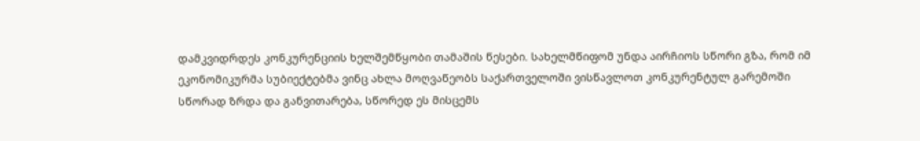დამკვიდრდეს კონკურენციის ხელშემწყობი თამაშის წესები. სახელმწიფომ უნდა აირჩიოს სწორი გზა, რომ იმ ეკონომიკურმა სუბიექტებმა ვინც ახლა მოღვაწეობს საქართველოში ვისწავლოთ კონკურენტულ გარემოში სწორად ზრდა და განვითარება, სწორედ ეს მისცემს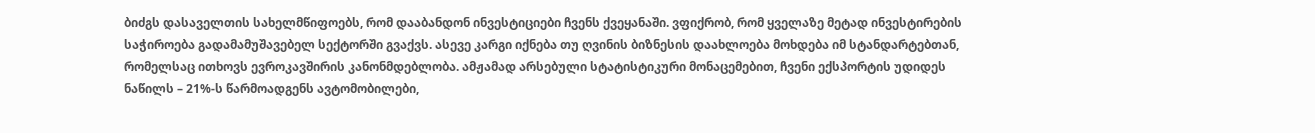ბიძგს დასაველთის სახელმწიფოებს, რომ დააბანდონ ინვესტიციები ჩვენს ქვეყანაში. ვფიქრობ, რომ ყველაზე მეტად ინვესტირების საჭიროება გადამამუშავებელ სექტორში გვაქვს. ასევე კარგი იქნება თუ ღვინის ბიზნესის დაახლოება მოხდება იმ სტანდარტებთან, რომელსაც ითხოვს ევროკავშირის კანონმდებლობა. ამჟამად არსებული სტატისტიკური მონაცემებით, ჩვენი ექსპორტის უდიდეს ნაწილს – 21%-ს წარმოადგენს ავტომობილები,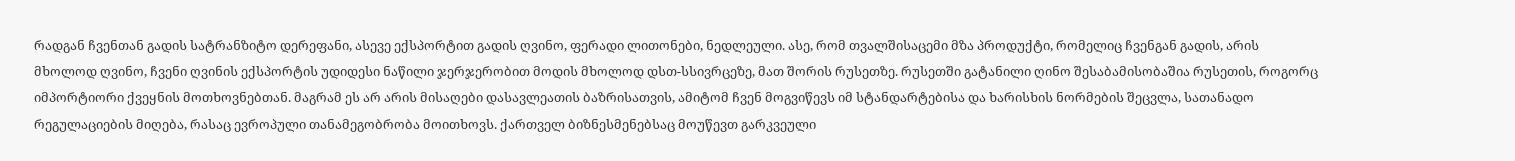რადგან ჩვენთან გადის სატრანზიტო დერეფანი, ასევე ექსპორტით გადის ღვინო, ფერადი ლითონები, ნედლეული. ასე, რომ თვალშისაცემი მზა პროდუქტი, რომელიც ჩვენგან გადის, არის მხოლოდ ღვინო, ჩვენი ღვინის ექსპორტის უდიდესი ნაწილი ჯერჯერობით მოდის მხოლოდ დსთ-სსივრცეზე, მათ შორის რუსეთზე. რუსეთში გატანილი ღინო შესაბამისობაშია რუსეთის, როგორც იმპორტიორი ქვეყნის მოთხოვნებთან. მაგრამ ეს არ არის მისაღები დასავლეათის ბაზრისათვის, ამიტომ ჩვენ მოგვიწევს იმ სტანდარტებისა და ხარისხის ნორმების შეცვლა, სათანადო რეგულაციების მიღება, რასაც ევროპული თანამეგობრობა მოითხოვს. ქართველ ბიზნესმენებსაც მოუწევთ გარკვეული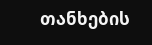თანხების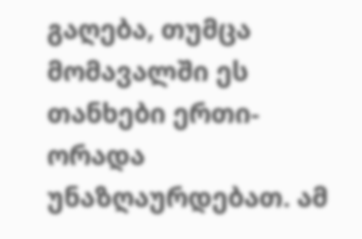გაღება, თუმცა მომავალში ეს თანხები ერთი-ორადა უნაზღაურდებათ. ამ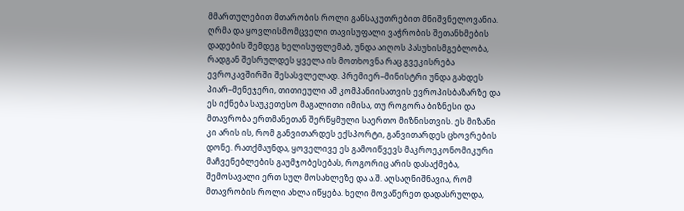მმართულებით მთარობის როლი განსაკუთრებით მნიშვნელოვანია. ღრმა და ყოვლისმომცველი თავისუფალი ვაჭრობის შეთანხმების დადების შემდეგ ხელისუფლემაბ, უნდა აიღოს პასუხისმგებლობა, რადგან შესრულდეს ყველა ის მოთხოვნა რაც გვეკისრება ევროკავშირში შესასვლელად. პრემიერ–მინისტრი უნდა გახდეს პიარ–მენეჯერი, თითიეული ამ კომპანიისათვის ევროპისბაზარზე და ეს იქნება საუკეთესო მაგალითი იმისა, თუ როგორა ბიზნესი და მთავრობა ერთმანეთან შერწყმული საერთო მიზნისთვის. ეს მიზანი კი არის ის, რომ განვითარდეს ექსპორტი, განვითარდეს ცხოვრების დონე. რათქმაუნდა, ყოველივე ეს გამოიწვევს მაკროეკონომიკური მაჩვენებლების გაუმჯობესებას, როგორიც არის დასაქმება, შემოსავალი ერთ სულ მოსახლეზე და ა.შ. აღსაღნიშნავია, რომ მთავრობის როლი ახლა იწყება. ხელი მოვაწერეთ დადასრულდა,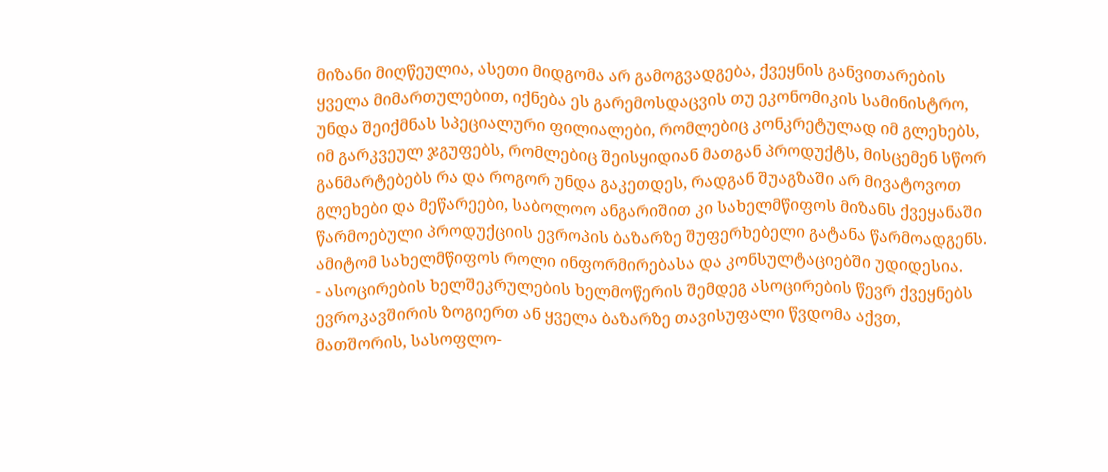მიზანი მიღწეულია, ასეთი მიდგომა არ გამოგვადგება, ქვეყნის განვითარების ყველა მიმართულებით, იქნება ეს გარემოსდაცვის თუ ეკონომიკის სამინისტრო, უნდა შეიქმნას სპეციალური ფილიალები, რომლებიც კონკრეტულად იმ გლეხებს, იმ გარკვეულ ჯგუფებს, რომლებიც შეისყიდიან მათგან პროდუქტს, მისცემენ სწორ განმარტებებს რა და როგორ უნდა გაკეთდეს, რადგან შუაგზაში არ მივატოვოთ გლეხები და მეწარეები, საბოლოო ანგარიშით კი სახელმწიფოს მიზანს ქვეყანაში წარმოებული პროდუქციის ევროპის ბაზარზე შუფერხებელი გატანა წარმოადგენს. ამიტომ სახელმწიფოს როლი ინფორმირებასა და კონსულტაციებში უდიდესია.
- ასოცირების ხელშეკრულების ხელმოწერის შემდეგ ასოცირების წევრ ქვეყნებს ევროკავშირის ზოგიერთ ან ყველა ბაზარზე თავისუფალი წვდომა აქვთ, მათშორის, სასოფლო-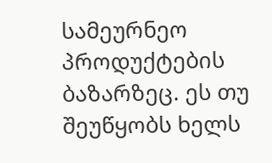სამეურნეო პროდუქტების ბაზარზეც. ეს თუ შეუწყობს ხელს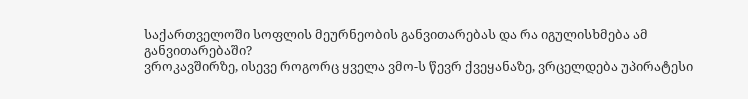საქართველოში სოფლის მეურნეობის განვითარებას და რა იგულისხმება ამ განვითარებაში?
ვროკავშირზე, ისევე როგორც ყველა ვმო-ს წევრ ქვეყანაზე, ვრცელდება უპირატესი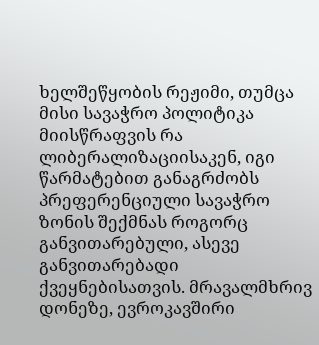ხელშეწყობის რეჟიმი, თუმცა მისი სავაჭრო პოლიტიკა მიისწრაფვის რა ლიბერალიზაციისაკენ, იგი წარმატებით განაგრძობს პრეფერენციული სავაჭრო ზონის შექმნას როგორც განვითარებული, ასევე განვითარებადი ქვეყნებისათვის. მრავალმხრივ დონეზე, ევროკავშირი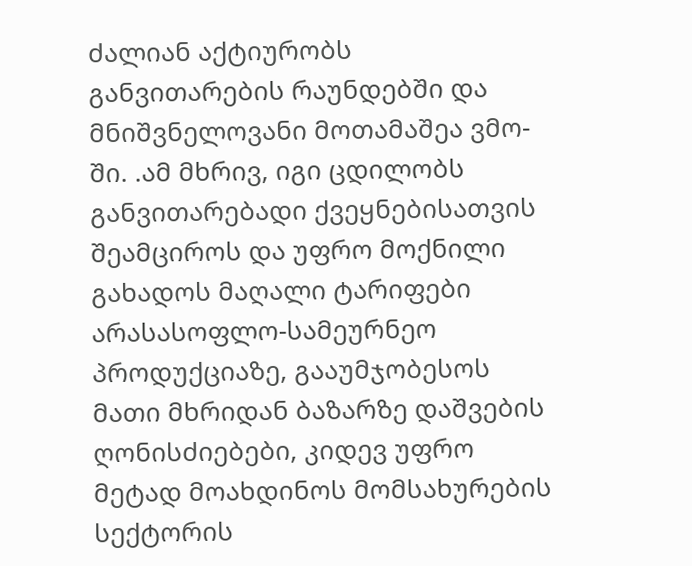ძალიან აქტიურობს განვითარების რაუნდებში და მნიშვნელოვანი მოთამაშეა ვმო-ში. .ამ მხრივ, იგი ცდილობს განვითარებადი ქვეყნებისათვის შეამციროს და უფრო მოქნილი გახადოს მაღალი ტარიფები არასასოფლო-სამეურნეო პროდუქციაზე, გააუმჯობესოს მათი მხრიდან ბაზარზე დაშვების ღონისძიებები, კიდევ უფრო მეტად მოახდინოს მომსახურების სექტორის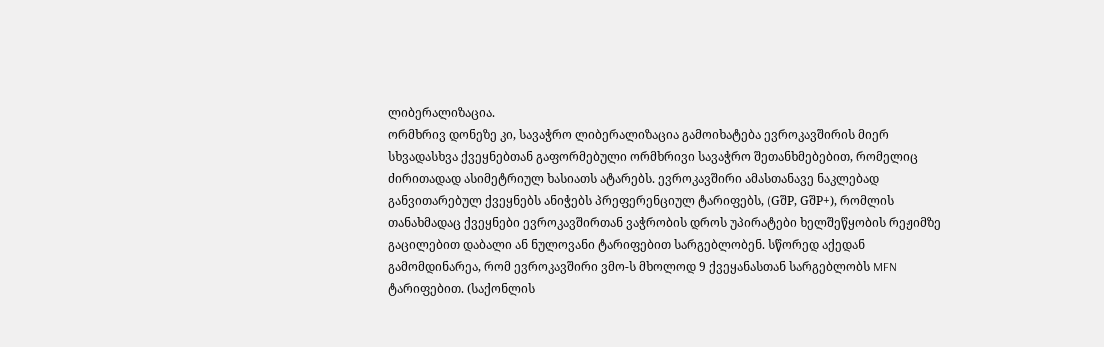ლიბერალიზაცია.
ორმხრივ დონეზე კი, სავაჭრო ლიბერალიზაცია გამოიხატება ევროკავშირის მიერ სხვადასხვა ქვეყნებთან გაფორმებული ორმხრივი სავაჭრო შეთანხმებებით, რომელიც ძირითადად ასიმეტრიულ ხასიათს ატარებს. ევროკავშირი ამასთანავე ნაკლებად განვითარებულ ქვეყნებს ანიჭებს პრეფერენციულ ტარიფებს, (GშP, GშP+), რომლის თანახმადაც ქვეყნები ევროკავშირთან ვაჭრობის დროს უპირატები ხელშეწყობის რეჟიმზე გაცილებით დაბალი ან ნულოვანი ტარიფებით სარგებლობენ. სწორედ აქედან გამომდინარეა, რომ ევროკავშირი ვმო-ს მხოლოდ 9 ქვეყანასთან სარგებლობს MFN ტარიფებით. (საქონლის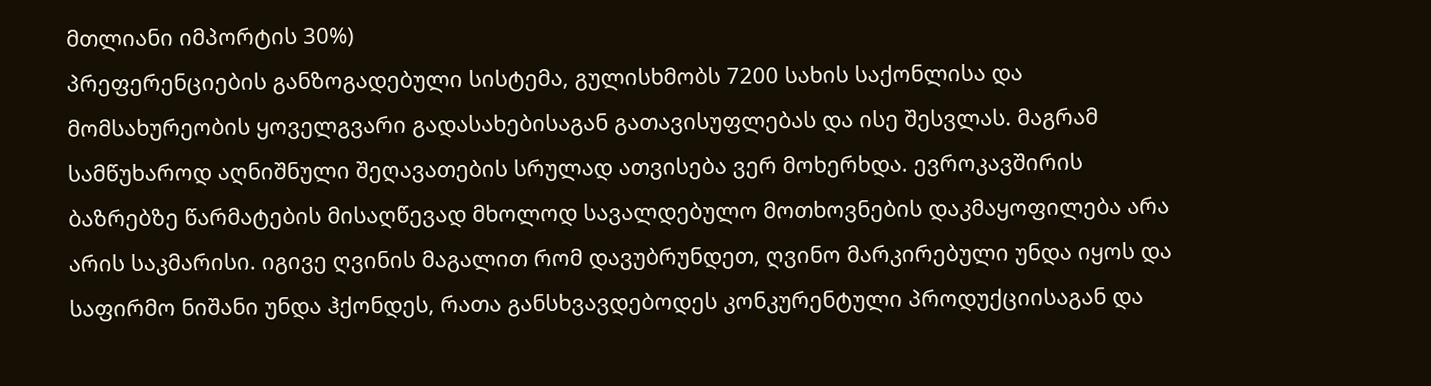მთლიანი იმპორტის 30%)
პრეფერენციების განზოგადებული სისტემა, გულისხმობს 7200 სახის საქონლისა და მომსახურეობის ყოველგვარი გადასახებისაგან გათავისუფლებას და ისე შესვლას. მაგრამ სამწუხაროდ აღნიშნული შეღავათების სრულად ათვისება ვერ მოხერხდა. ევროკავშირის ბაზრებზე წარმატების მისაღწევად მხოლოდ სავალდებულო მოთხოვნების დაკმაყოფილება არა არის საკმარისი. იგივე ღვინის მაგალით რომ დავუბრუნდეთ, ღვინო მარკირებული უნდა იყოს და საფირმო ნიშანი უნდა ჰქონდეს, რათა განსხვავდებოდეს კონკურენტული პროდუქციისაგან და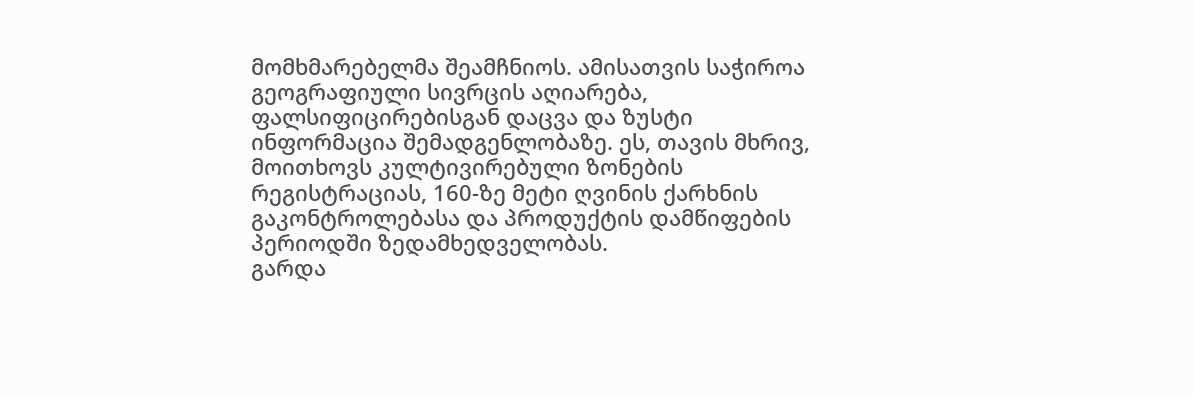მომხმარებელმა შეამჩნიოს. ამისათვის საჭიროა გეოგრაფიული სივრცის აღიარება, ფალსიფიცირებისგან დაცვა და ზუსტი ინფორმაცია შემადგენლობაზე. ეს, თავის მხრივ, მოითხოვს კულტივირებული ზონების რეგისტრაციას, 160-ზე მეტი ღვინის ქარხნის გაკონტროლებასა და პროდუქტის დამწიფების პერიოდში ზედამხედველობას.
გარდა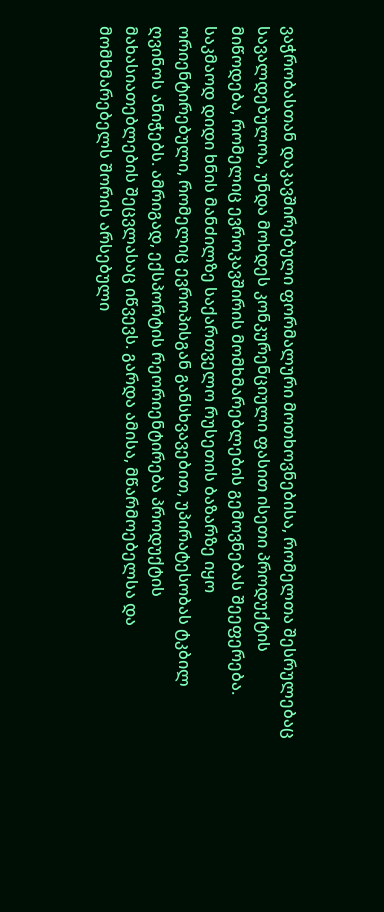ვაჭრობასთან დაკავშირებული ფორმალური მოთხოვნებისა, რომელთა შესრულებაც სავალდებულოა, უნდა მოხდეს კონკურენციული ფასით ისეთი პროდუქტის მიწოდება, რომელიც ევროკავშირის მომხმარებლების გემოვნებას შეეფერება. საკმაოდ დიდი ხნის მანძილზე საქართველო რუსეთის ბაზარზე იყო ორიენტირებული, რომელიც ევროპისგან განსხვავებით, უპირატესობას ტკბილ ღვინოს ანიჭებს. ამრიგად, ექსპორტის რეორიენტირება პროდუქტის მახასიათებლების შეცვლასაც იწვევს. გარდა ამისა, მწარმოებელსა და მომხმარებელს შორის არსებული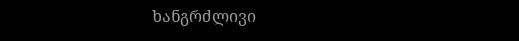ხანგრძლივი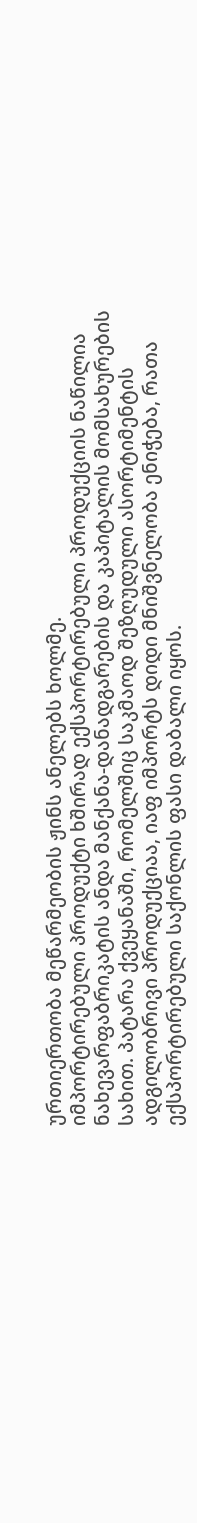ურთიერთობა მეწარმეობის ჟინს ანელებს ხოლმე.
იმპორტირებული პროდუქტი ხშირად ექსპორტირებული პროდუქციის ნაწილია ნახევარფაბრიკატის ანდა მანქანა-დანადგარების და კაპიტალის მომსახურების სახით. პატარა ქვეყანაში, რომელშიც საკმაოდ შეზღუდული ასორტიმენტის ადგილობრივი პროდუქციაა, იაფ იმპორტს დიდი მნიშვნელობა ენიჭება, რათა ექსპორტირებული საქონლის ფასი დაბალი იყოს.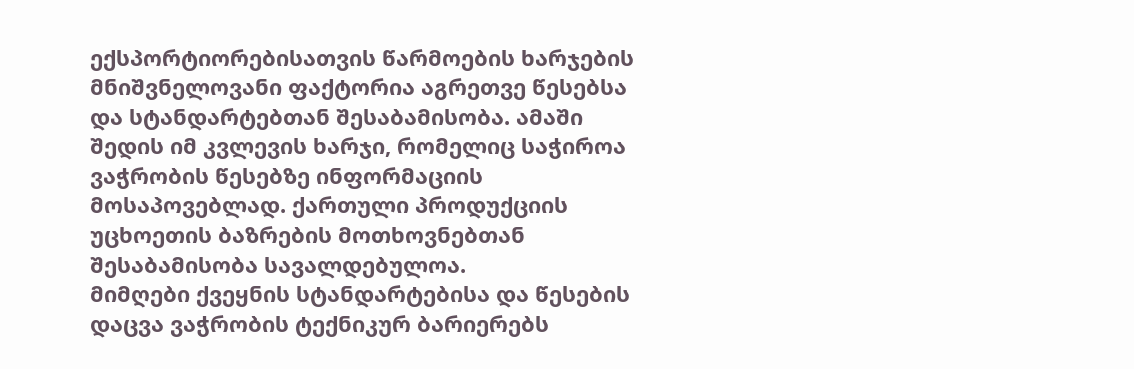ექსპორტიორებისათვის წარმოების ხარჯების მნიშვნელოვანი ფაქტორია აგრეთვე წესებსა და სტანდარტებთან შესაბამისობა. ამაში შედის იმ კვლევის ხარჯი, რომელიც საჭიროა ვაჭრობის წესებზე ინფორმაციის მოსაპოვებლად. ქართული პროდუქციის უცხოეთის ბაზრების მოთხოვნებთან შესაბამისობა სავალდებულოა.
მიმღები ქვეყნის სტანდარტებისა და წესების დაცვა ვაჭრობის ტექნიკურ ბარიერებს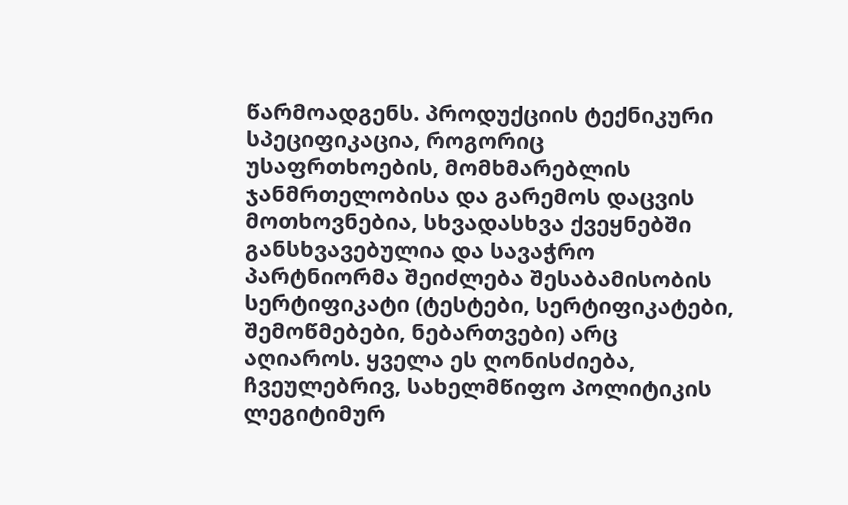წარმოადგენს. პროდუქციის ტექნიკური სპეციფიკაცია, როგორიც უსაფრთხოების, მომხმარებლის ჯანმრთელობისა და გარემოს დაცვის მოთხოვნებია, სხვადასხვა ქვეყნებში განსხვავებულია და სავაჭრო პარტნიორმა შეიძლება შესაბამისობის სერტიფიკატი (ტესტები, სერტიფიკატები, შემოწმებები, ნებართვები) არც აღიაროს. ყველა ეს ღონისძიება, ჩვეულებრივ, სახელმწიფო პოლიტიკის ლეგიტიმურ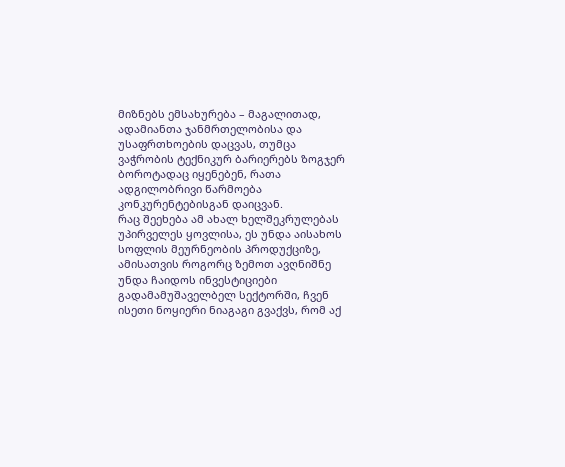მიზნებს ემსახურება – მაგალითად, ადამიანთა ჯანმრთელობისა და უსაფრთხოების დაცვას, თუმცა ვაჭრობის ტექნიკურ ბარიერებს ზოგჯერ ბოროტადაც იყენებენ, რათა ადგილობრივი წარმოება კონკურენტებისგან დაიცვან.
რაც შეეხება ამ ახალ ხელშეკრულებას უპირველეს ყოვლისა, ეს უნდა აისახოს სოფლის მეურნეობის პროდუქციზე, ამისათვის როგორც ზემოთ ავღნიშნე უნდა ჩაიდოს ინვესტიციები გადამამუშაველბელ სექტორში, ჩვენ ისეთი ნოყიერი ნიაგაგი გვაქვს, რომ აქ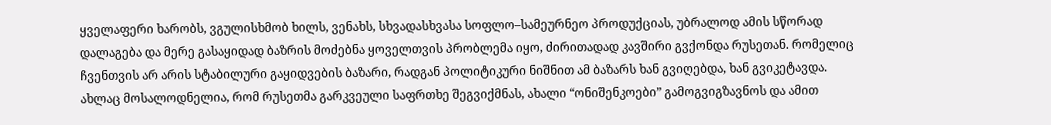ყველაფერი ხარობს, ვგულისხმობ ხილს, ვენახს, სხვადასხვასა სოფლო–სამეურნეო პროდუქციას, უბრალოდ ამის სწორად დალაგება და მერე გასაყიდად ბაზრის მოძებნა ყოველთვის პრობლემა იყო, ძირითადად კავშირი გვქონდა რუსეთან. რომელიც ჩვენთვის არ არის სტაბილური გაყიდვების ბაზარი, რადგან პოლიტიკური ნიშნით ამ ბაზარს ხან გვიღებდა, ხან გვიკეტავდა. ახლაც მოსალოდნელია, რომ რუსეთმა გარკვეული საფრთხე შეგვიქმნას, ახალი “ონიშენკოები” გამოგვიგზავნოს და ამით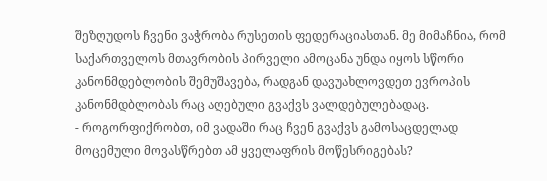შეზღუდოს ჩვენი ვაჭრობა რუსეთის ფედერაციასთან. მე მიმაჩნია, რომ საქართველოს მთავრობის პირველი ამოცანა უნდა იყოს სწორი კანონმდებლობის შემუშავება, რადგან დავუახლოვდეთ ევროპის კანონმდბლობას რაც აღებული გვაქვს ვალდებულებადაც.
- როგორფიქრობთ, იმ ვადაში რაც ჩვენ გვაქვს გამოსაცდელად მოცემული მოვასწრებთ ამ ყველაფრის მოწესრიგებას?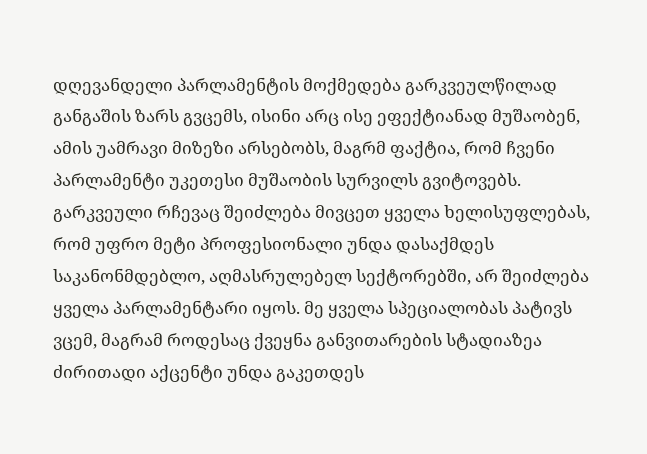დღევანდელი პარლამენტის მოქმედება გარკვეულწილად განგაშის ზარს გვცემს, ისინი არც ისე ეფექტიანად მუშაობენ, ამის უამრავი მიზეზი არსებობს, მაგრმ ფაქტია, რომ ჩვენი პარლამენტი უკეთესი მუშაობის სურვილს გვიტოვებს. გარკვეული რჩევაც შეიძლება მივცეთ ყველა ხელისუფლებას, რომ უფრო მეტი პროფესიონალი უნდა დასაქმდეს საკანონმდებლო, აღმასრულებელ სექტორებში, არ შეიძლება ყველა პარლამენტარი იყოს. მე ყველა სპეციალობას პატივს ვცემ, მაგრამ როდესაც ქვეყნა განვითარების სტადიაზეა ძირითადი აქცენტი უნდა გაკეთდეს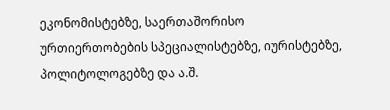ეკონომისტებზე, საერთაშორისო ურთიერთობების სპეციალისტებზე, იურისტებზე, პოლიტოლოგებზე და ა.შ.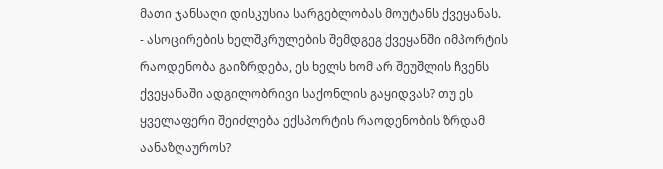მათი ჯანსაღი დისკუსია სარგებლობას მოუტანს ქვეყანას.
- ასოცირების ხელშკრულების შემდგეგ ქვეყანში იმპორტის რაოდენობა გაიზრდება, ეს ხელს ხომ არ შეუშლის ჩვენს ქვეყანაში ადგილობრივი საქონლის გაყიდვას? თუ ეს ყველაფერი შეიძლება ექსპორტის რაოდენობის ზრდამ აანაზღაუროს?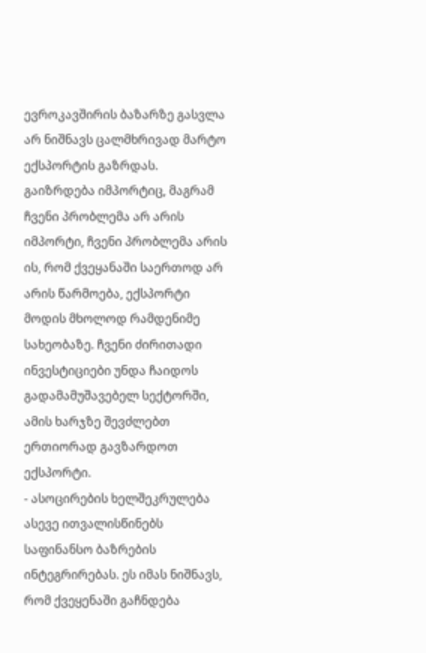ევროკავშირის ბაზარზე გასვლა არ ნიშნავს ცალმხრივად მარტო ექსპორტის გაზრდას. გაიზრდება იმპორტიც, მაგრამ ჩვენი პრობლემა არ არის იმპორტი, ჩვენი პრობლემა არის ის, რომ ქვეყანაში საერთოდ არ არის წარმოება, ექსპორტი მოდის მხოლოდ რამდენიმე სახეობაზე. ჩვენი ძირითადი ინვესტიციები უნდა ჩაიდოს გადამამუშავებელ სექტორში, ამის ხარჯზე შევძლებთ ერთიორად გავზარდოთ ექსპორტი.
- ასოცირების ხელშეკრულება ასევე ითვალისწინებს საფინანსო ბაზრების ინტეგრირებას. ეს იმას ნიშნავს, რომ ქვეყენაში გაჩნდება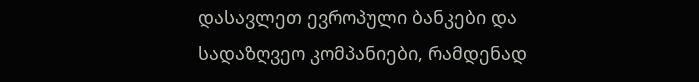დასავლეთ ევროპული ბანკები და სადაზღვეო კომპანიები, რამდენად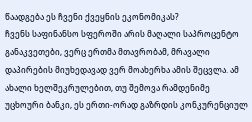წაადგება ეს ჩვენი ქვეყნის ეკონომიკას?
ჩვენს საფინანსო სფეროში არის მაღალი საპროცენტო განაკვეთები, ვერც ერთმა მთავრობამ, მრავალი დაპირების მიუხედავად ვერ მოახერხა ამის შეცვლა. ამ ახალი ხელშეკრულებით, თუ შემოვა რამდენიმე უცხოური ბანკი, ეს ერთი-ორად გაზრდის კონკურენციულ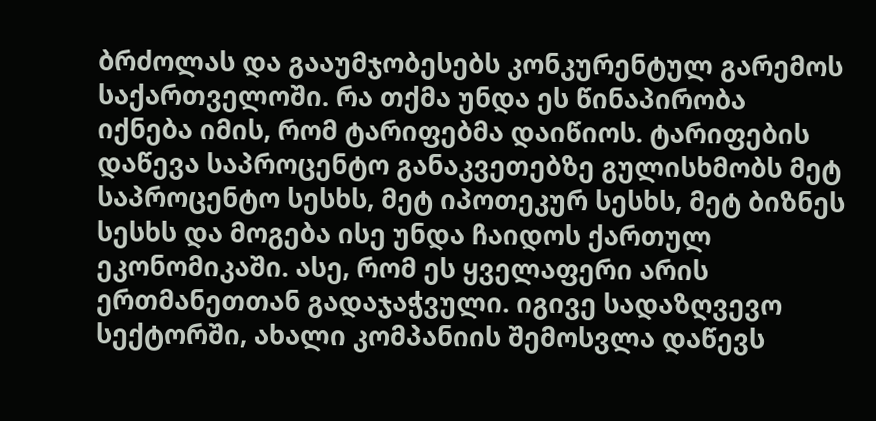ბრძოლას და გააუმჯობესებს კონკურენტულ გარემოს საქართველოში. რა თქმა უნდა ეს წინაპირობა იქნება იმის, რომ ტარიფებმა დაიწიოს. ტარიფების დაწევა საპროცენტო განაკვეთებზე გულისხმობს მეტ საპროცენტო სესხს, მეტ იპოთეკურ სესხს, მეტ ბიზნეს სესხს და მოგება ისე უნდა ჩაიდოს ქართულ ეკონომიკაში. ასე, რომ ეს ყველაფერი არის ერთმანეთთან გადაჯაჭვული. იგივე სადაზღვევო სექტორში, ახალი კომპანიის შემოსვლა დაწევს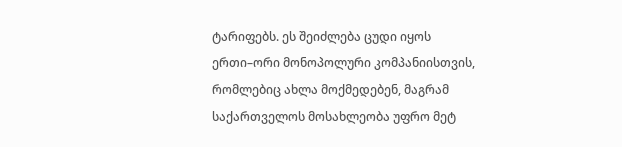ტარიფებს. ეს შეიძლება ცუდი იყოს ერთი–ორი მონოპოლური კომპანიისთვის, რომლებიც ახლა მოქმედებენ, მაგრამ საქართველოს მოსახლეობა უფრო მეტ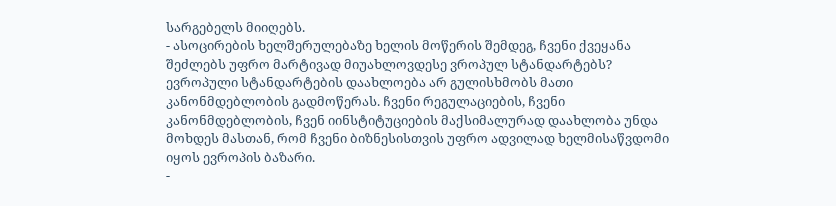სარგებელს მიიღებს.
- ასოცირების ხელშერულებაზე ხელის მოწერის შემდეგ, ჩვენი ქვეყანა შეძლებს უფრო მარტივად მიუახლოვდესე ვროპულ სტანდარტებს?
ევროპული სტანდარტების დაახლოება არ გულისხმობს მათი კანონმდებლობის გადმოწერას. ჩვენი რეგულაციების, ჩვენი კანონმდებლობის, ჩვენ იინსტიტუციების მაქსიმალურად დაახლობა უნდა მოხდეს მასთან, რომ ჩვენი ბიზნესისთვის უფრო ადვილად ხელმისაწვდომი იყოს ევროპის ბაზარი.
-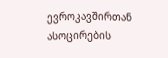ევროკავშირთან ასოცირების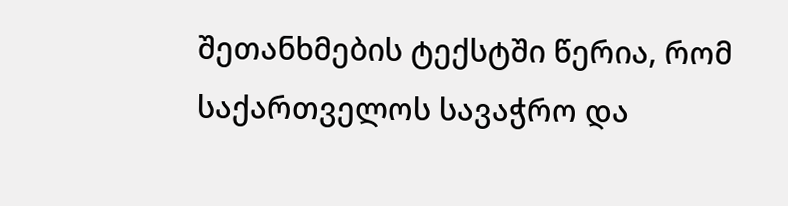შეთანხმების ტექსტში წერია, რომ საქართველოს სავაჭრო და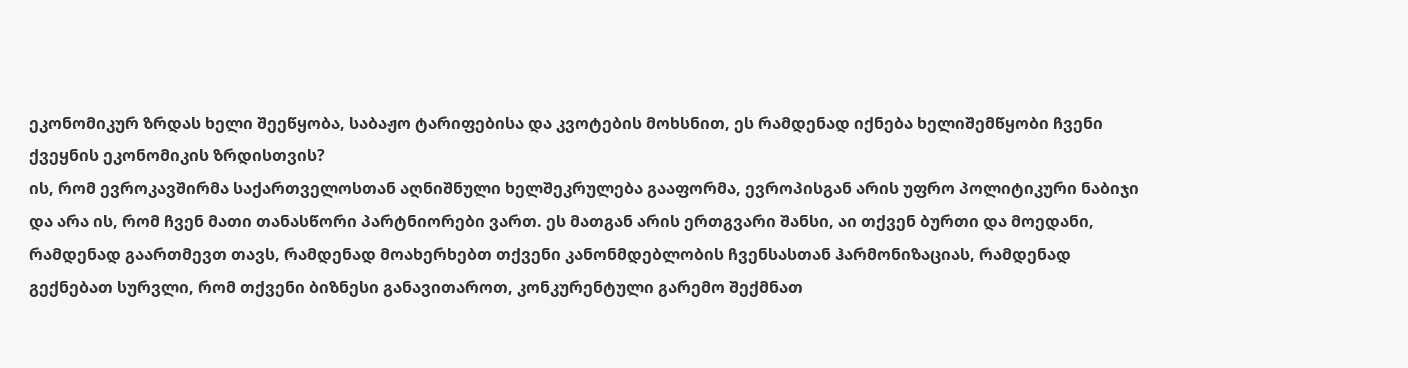ეკონომიკურ ზრდას ხელი შეეწყობა, საბაჟო ტარიფებისა და კვოტების მოხსნით, ეს რამდენად იქნება ხელიშემწყობი ჩვენი ქვეყნის ეკონომიკის ზრდისთვის?
ის, რომ ევროკავშირმა საქართველოსთან აღნიშნული ხელშეკრულება გააფორმა, ევროპისგან არის უფრო პოლიტიკური ნაბიჯი და არა ის, რომ ჩვენ მათი თანასწორი პარტნიორები ვართ. ეს მათგან არის ერთგვარი შანსი, აი თქვენ ბურთი და მოედანი, რამდენად გაართმევთ თავს, რამდენად მოახერხებთ თქვენი კანონმდებლობის ჩვენსასთან ჰარმონიზაციას, რამდენად გექნებათ სურვლი, რომ თქვენი ბიზნესი განავითაროთ, კონკურენტული გარემო შექმნათ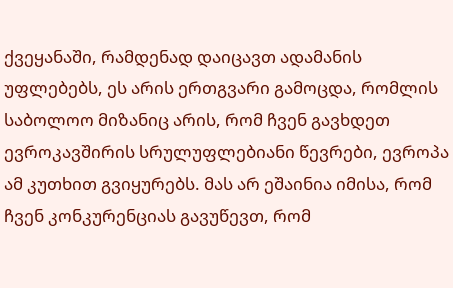ქვეყანაში, რამდენად დაიცავთ ადამანის უფლებებს, ეს არის ერთგვარი გამოცდა, რომლის საბოლოო მიზანიც არის, რომ ჩვენ გავხდეთ ევროკავშირის სრულუფლებიანი წევრები, ევროპა ამ კუთხით გვიყურებს. მას არ ეშაინია იმისა, რომ ჩვენ კონკურენციას გავუწევთ, რომ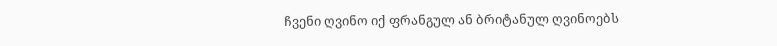ჩვენი ღვინო იქ ფრანგულ ან ბრიტანულ ღვინოებს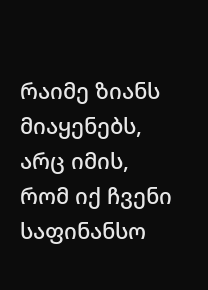რაიმე ზიანს მიაყენებს, არც იმის, რომ იქ ჩვენი საფინანსო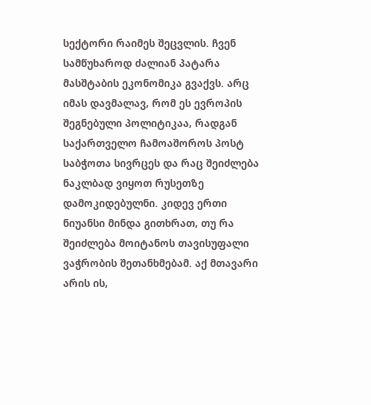სექტორი რაიმეს შეცვლის. ჩვენ სამწუხაროდ ძალიან პატარა მასშტაბის ეკონომიკა გვაქვს. არც იმას დავმალავ, რომ ეს ევროპის შეგნებული პოლიტიკაა, რადგან საქართველო ჩამოაშოროს პოსტ საბჭოთა სივრცეს და რაც შეიძლება ნაკლბად ვიყოთ რუსეთზე დამოკიდებულნი. კიდევ ერთი ნიუანსი მინდა გითხრათ, თუ რა შეიძლება მოიტანოს თავისუფალი ვაჭრობის შეთანხმებამ. აქ მთავარი არის ის,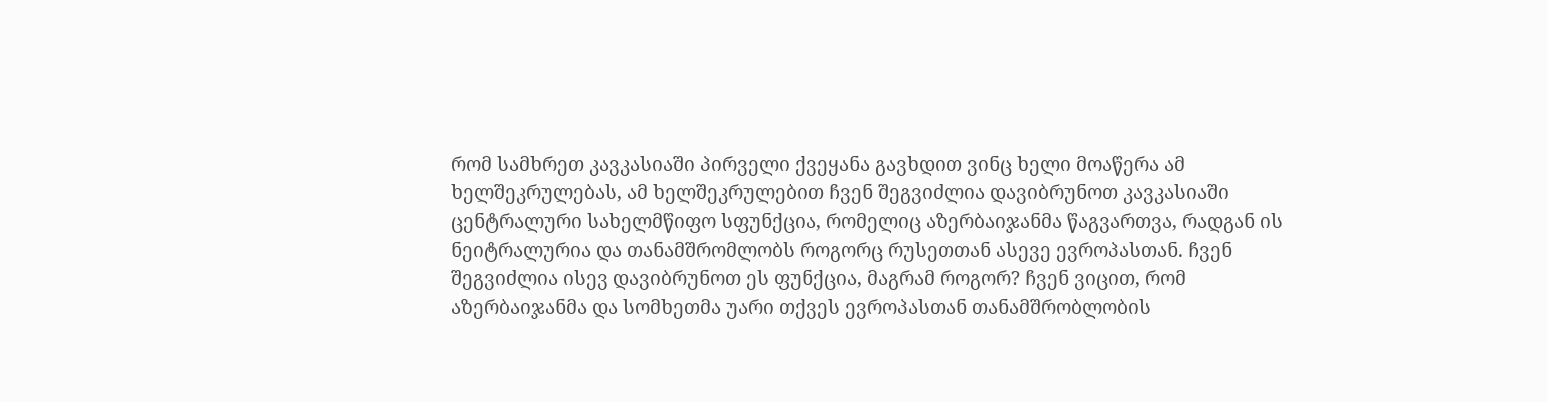რომ სამხრეთ კავკასიაში პირველი ქვეყანა გავხდით ვინც ხელი მოაწერა ამ ხელშეკრულებას, ამ ხელშეკრულებით ჩვენ შეგვიძლია დავიბრუნოთ კავკასიაში ცენტრალური სახელმწიფო სფუნქცია, რომელიც აზერბაიჯანმა წაგვართვა, რადგან ის ნეიტრალურია და თანამშრომლობს როგორც რუსეთთან ასევე ევროპასთან. ჩვენ შეგვიძლია ისევ დავიბრუნოთ ეს ფუნქცია, მაგრამ როგორ? ჩვენ ვიცით, რომ აზერბაიჯანმა და სომხეთმა უარი თქვეს ევროპასთან თანამშრობლობის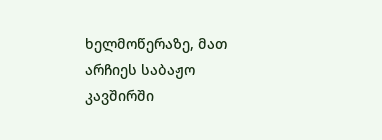ხელმოწერაზე, მათ არჩიეს საბაჟო კავშირში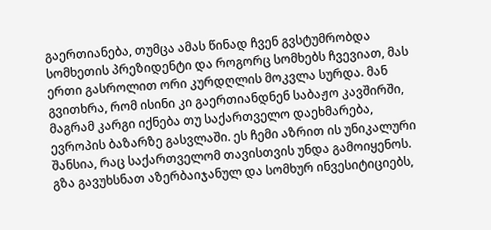გაერთიანება, თუმცა ამას წინად ჩვენ გვსტუმრობდა სომხეთის პრეზიდენტი და როგორც სომხებს ჩვევიათ, მას ერთი გასროლით ორი კურდღლის მოკვლა სურდა. მან გვითხრა, რომ ისინი კი გაერთიანდნენ საბაჟო კავშირში, მაგრამ კარგი იქნება თუ საქართველო დაეხმარება, ევროპის ბაზარზე გასვლაში. ეს ჩემი აზრით ის უნიკალური შანსია, რაც საქართველომ თავისთვის უნდა გამოიყენოს. გზა გავუხსნათ აზერბაიჯანულ და სომხურ ინვესიტიციებს,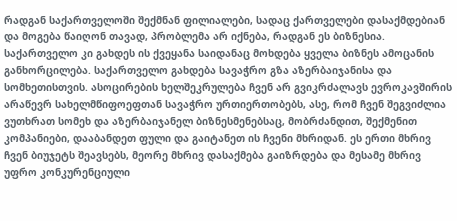რადგან საქართველოში შექმნან ფილიალები, სადაც ქართველები დასაქმდებიან და მოგება წაიღონ თავად, პრობლემა არ იქნება, რადგან ეს ბიზნესია. საქართველო კი გახდეს ის ქვეყანა საიდანაც მოხდება ყველა ბიზნეს ამოცანის განხორცილება. საქართველო გახდება სავაჭრო გზა აზერბაიჯანისა და სომხეთისთვის. ასოცირების ხელშეკრულება ჩვენ არ გვიკრძალავს ევროკავშირის არაწევრ სახელმწიფოეფთან სავაჭრო ურთიერთობებს, ასე, რომ ჩვენ შეგვიძლია ვუთხრათ სომეხ და აზერბაიჯანელ ბიზნესმენებსაც, მობრძანდით, შექმენით კომპანიები, დააბანდეთ ფული და გაიტანეთ ის ჩვენი მხრიდან. ეს ერთი მხრივ ჩვენ ბიუჯეტს შეავსებს, მეორე მხრივ დასაქმება გაიზრდება და მესამე მხრივ უფრო კონკურენციული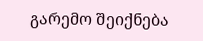გარემო შეიქნება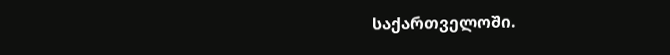საქართველოში.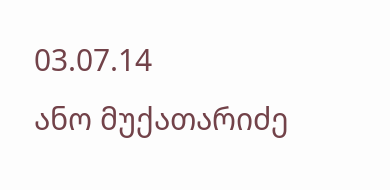03.07.14
ანო მუქათარიძე